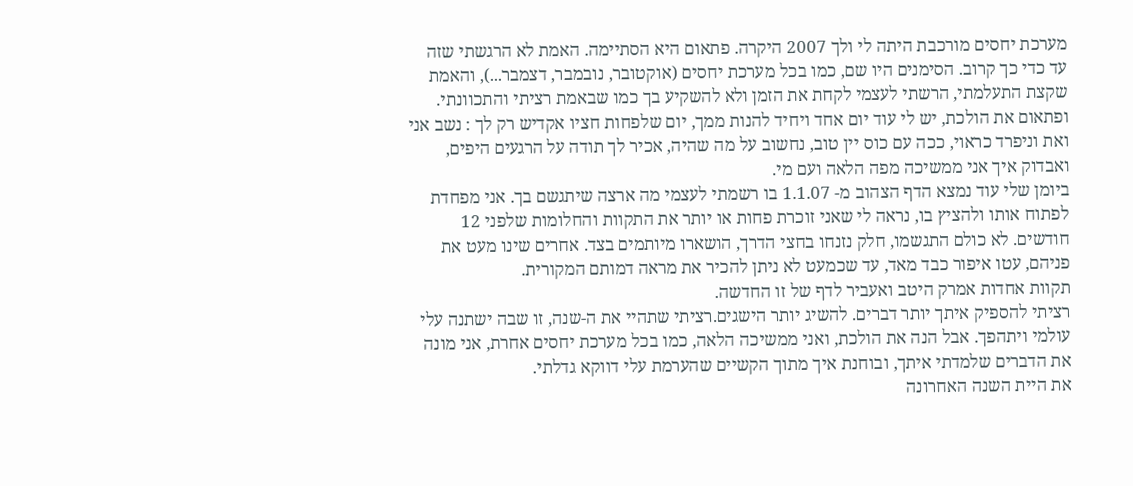מערכת יחסים מורכבת היתה לי ולך 2007 היקרה. פתאום היא הסתיימה. האמת לא הרגשתי שזה עד כדי כך קרוב. הסימנים היו שם, כמו בכל מערכת יחסים (אוקטובר, נובמבר, דצמבר...), והאמת שקצת התעלמתי, הרשתי לעצמי לקחת את הזמן ולא להשקיע בך כמו שבאמת רציתי והתכוונתי.
ופתאום את הולכת, יש לי עוד יום אחד ויחיד להנות ממך, יום שלפחות חציו אקדיש רק לך : נשב אני ואת וניפרד כראוי, ככה עם כוס יין טוב, נחשוב על מה שהיה, אכיר לך תודה על הרגעים היפים, ואבדוק איך אני ממשיכה מפה הלאה ועם מי.
ביומן שלי עוד נמצא הדף הצהוב מ- 1.1.07 בו רשמתי לעצמי מה ארצה שיתגשם בך. אני מפחדת לפתוח אותו ולהציץ בו, נראה לי שאני זוכרת פחות או יותר את התקוות והחלומות שלפני 12 חודשים. לא כולם התגשמו, חלק נזנחו בחצי הדרך, הושארו מיותמים בצד. אחרים שינו מעט את פניהם, עטו איפור כבד מאד, עד שכמעט לא ניתן להכיר את מראה דמותם המקורית.
תקוות אחדות אמרק היטב ואעביר לדף של זו החדשה.
רציתי להספיק איתך יותר דברים. להשיג יותר הישגים.רציתי שתהיי את ה-שנה, זו שבה ישתנה עלי עולמי ויתהפך. אבל הנה את הולכת, ואני ממשיכה הלאה, כמו בכל מערכת יחסים אחרת, אני מונה את הדברים שלמדתי איתך, ובוחנת איך מתוך הקשיים שהערמת עלי דווקא גדלתי.
את היית השנה האחרונה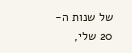של שנות ה- 20 שלי,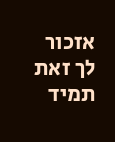אזכור לך זאת תמיד